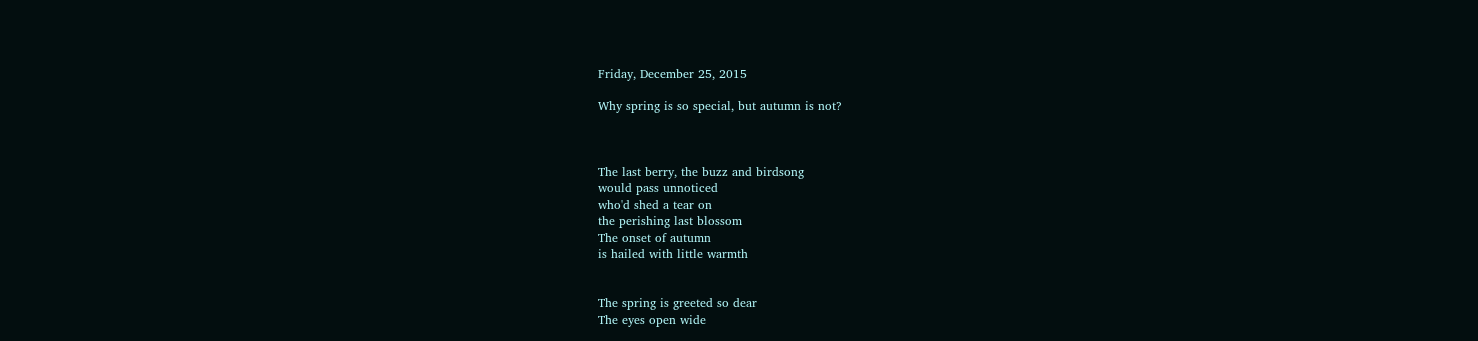Friday, December 25, 2015

Why spring is so special, but autumn is not?



The last berry, the buzz and birdsong
would pass unnoticed
who'd shed a tear on
the perishing last blossom
The onset of autumn
is hailed with little warmth


The spring is greeted so dear
The eyes open wide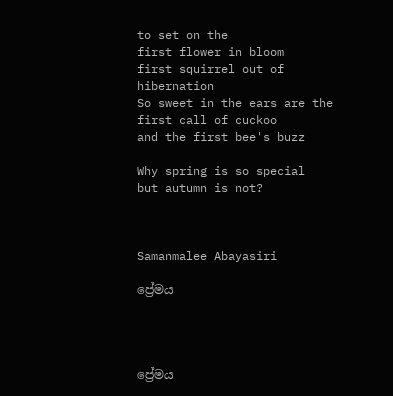to set on the
first flower in bloom
first squirrel out of hibernation
So sweet in the ears are the
first call of cuckoo
and the first bee's buzz

Why spring is so special
but autumn is not?



Samanmalee Abayasiri

ප්‍රේමය




ප්‍රේමය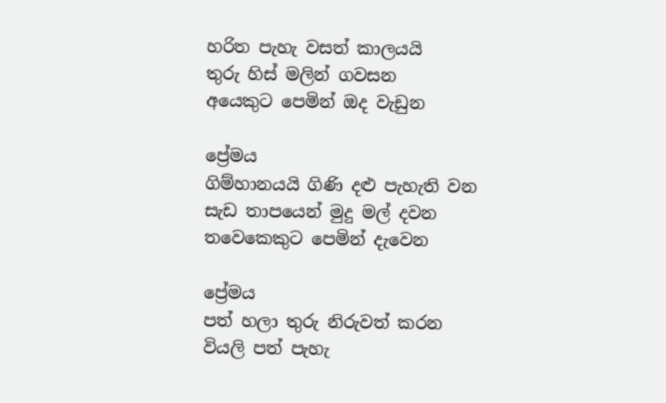හරිත පැහැ වසත් කාලයයි
තුරු හිස් මලින් ගවසන
අයෙකුට පෙමින් ඔද වැඩුන

ප්‍රේමය
ගිම්හානයයි ගිණි දළු පැහැති වන
සැඩ තාපයෙන් මුදු මල් දවන
තවෙකෙකුට පෙමින් දැවෙන

ප්‍රේමය
පත් හලා තුරු නිරුවත් කරන
වියලි පත් පැහැ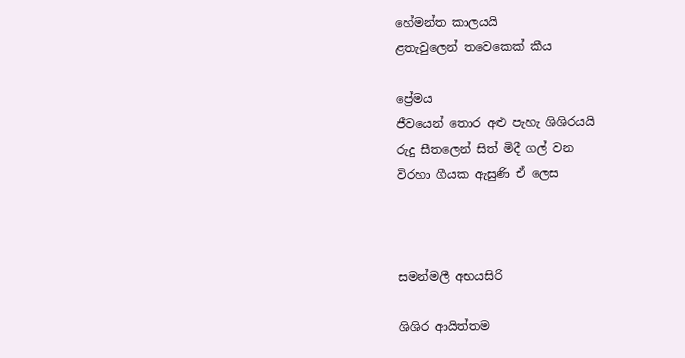හේමන්ත කාලයයි
ළතැවුලෙන් තවෙකෙක් කීය

ප්‍රේමය
ජීවයෙන් තොර අළු පැහැ ශිශිරයයි
රුදු සීතලෙන් සිත් මිදී ගල් වන
විරහා ගීයක ඇසුණි ඒ ලෙස



සමන්මලී අභයසිරි

ශිශිර ආයිත්තම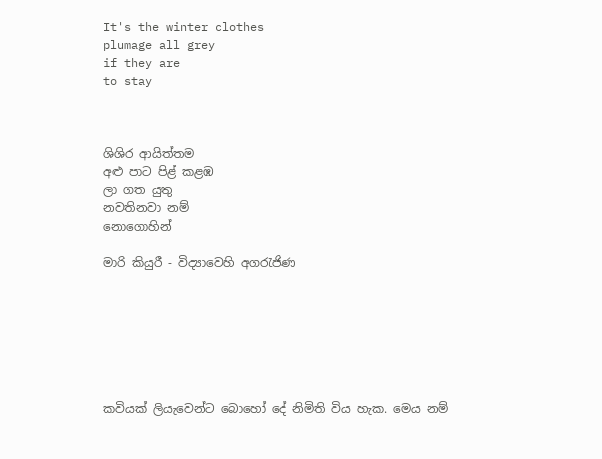It's the winter clothes
plumage all grey
if they are
to stay



ශිශිර ආයිත්තම
අළු පාට පිළ් කළඹ
ලා ගත යුතු
නවතිනවා නම්
නොගොහින්

මාරි කියුරී - විද්‍යාවෙහි අගරැජිණ







කවියක් ලියැවෙන්ට බොහෝ දේ නිමිති විය හැක. මෙය නම්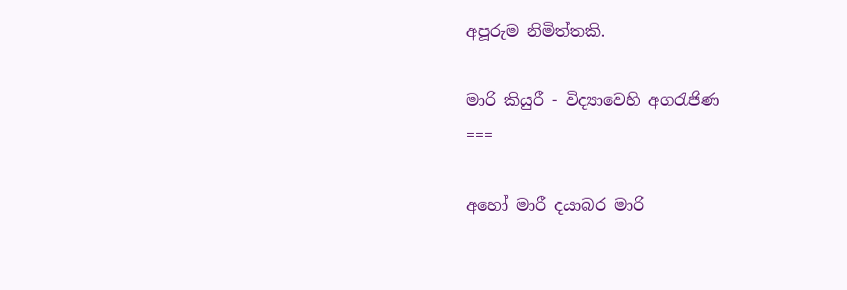අපූරුම නිමිත්තකි.

මාරි කියුරී - විද්‍යාවෙහි අගරැජිණ
===

අහෝ මාරී දයාබර මාරි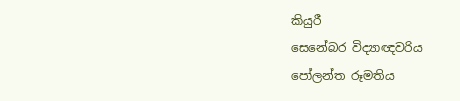කියුරී
සෙනේබර විද්‍යාඥවරිය
පෝලන්ත රූමතිය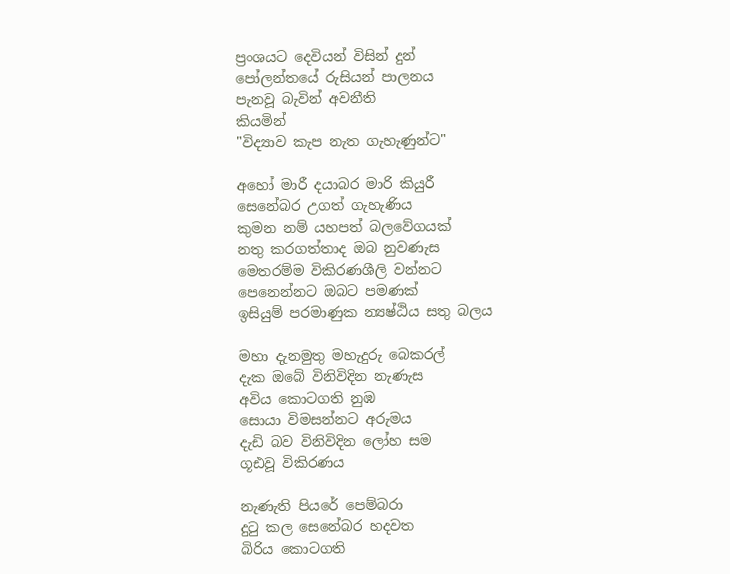ප්‍රංශයට දෙවියන් විසින් දුන්
පෝලන්තයේ රුසියන් පාලනය
පැනවූ බැවින් අවනීති
කියමින්
"විද්‍යාව කැප නැත ගැහැණුන්ට"

අහෝ මාරී දයාබර මාරි කියුරී
සෙනේබර උගත් ගැහැණිය
කුමන නම් යහපත් බලවේගයක්
නතු කරගත්තාද ඔබ නුවණැස
මෙතරම්ම විකිරණශීලි වන්නට
පෙනෙන්නට ඔබට පමණක්
ඉසියුම් පරමාණුක න්‍යෂ්ඨිය සතු බලය

මහා දැනමුතු මහැදුරු බෙකරල්
දැක ඔබේ විනිවිදින නැණැස
අවිය කොටගති නුඹ
සොයා විමසන්නට අරුමය
දැඩි බව විනිවිදින ලෝහ සම
ගූඪවූ විකිරණය

නැණැති පියරේ පෙම්බරා
දුටු කල සෙනේබර හදවත
බිරිය කොටගති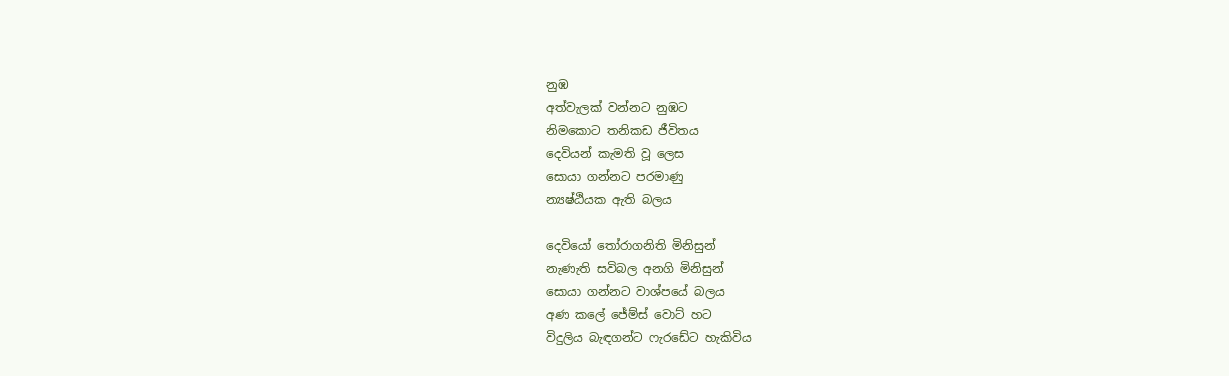නුඹ
අත්වැලක් වන්නට නුඹට
නිමකොට තනිකඩ ජීවිතය
දෙවියන් කැමති වූ ලෙස
සොයා ගන්නට පරමාණු
න්‍යෂ්ඨියක ඇති බලය

දෙවියෝ තෝරාගනිති මිනිසුන්
නැණැති සවිබල අනගි මිනිසුන්
සොයා ගන්නට වාශ්පයේ බලය
අණ කලේ ජේම්ස් වොට් හට
විදුලිය බැඳගන්ට ෆැරඩේට හැකිවිය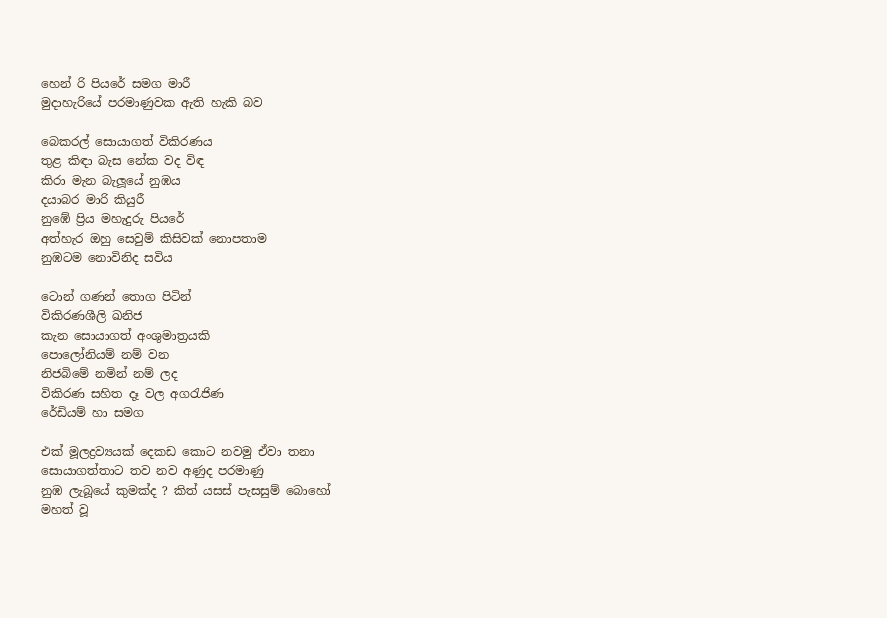හෙන් රි පියරේ සමග මාරී
මුදාහැරියේ පරමාණුවක ඇති හැකි බව

බෙකරල් සොයාගත් විකිරණය
තුළ කිඳා බැස නේක වද විඳ
කිරා මැන බැලූයේ නුඹය
දයාබර මාරි කියුරී
නුඹේ ප්‍රිය මහැදුරු පියරේ
අත්හැර ඔහු සෙවුම් කිසිවක් නොපතාම
නුඹටම නොවිනිද සවිය

ටොන් ගණන් තොග පිටින්
විකිරණශීලි ඛනිජ
කැන සොයාගත් අංශුමාත්‍රයකි
පොලෝනියම් නම් වන
නිජබිමේ නමින් නම් ලද
විකිරණ සහිත දෑ වල අගරැජිණ
රේඩියම් හා සමග

එක් මූලද්‍රව්‍යයක් දෙකඩ කොට නවමු ඒවා තනා
සොයාගත්තාට තව නව අණුද පරමාණු
නුඹ ලැබූයේ කුමක්ද ? කිත් යසස් පැසසුම් බොහෝ
මහත් වූ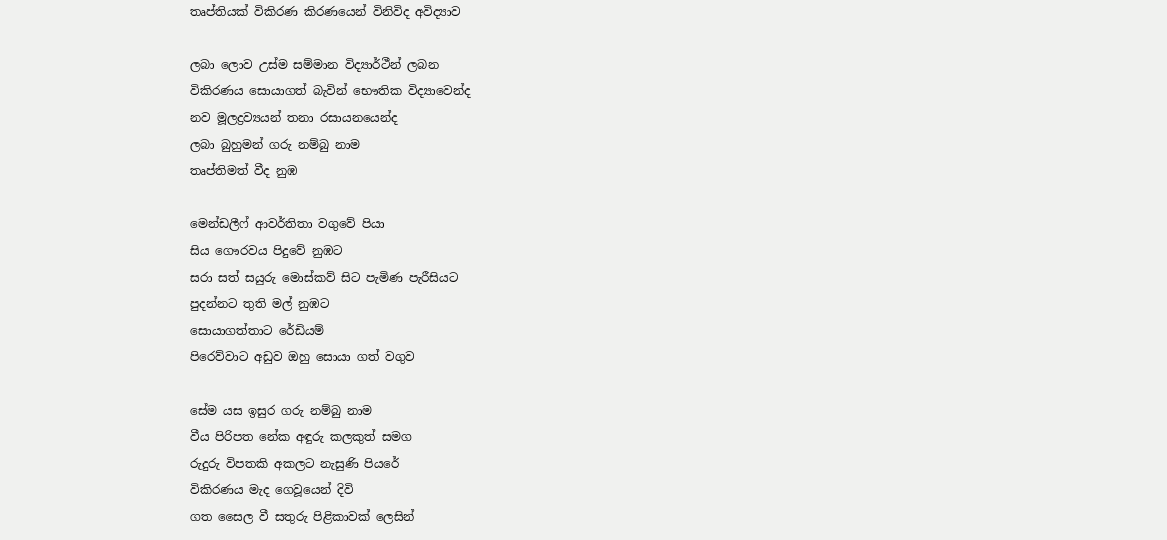තෘප්තියක් විකිරණ කිරණයෙන් විනිවිද අවිද්‍යාව

ලබා ලොව උස්ම සම්මාන විද්‍යාර්ථීන් ලබන
විකිරණය සොයාගත් බැවින් භෞතික විද්‍යාවෙන්ද
නව මූලද්‍රව්‍යයන් තනා රසායනයෙන්ද
ලබා බුහුමන් ගරු නම්බු නාම
තෘප්තිමත් වීද නුඹ

මෙන්ඩලීෆ් ආවර්තිතා වගුවේ පියා
සිය ගෞරවය පිදුවේ නුඹට
සරා සත් සයුරු මොස්කව් සිට පැමිණ පැරීසියට
පුදන්නට තුති මල් නුඹට
සොයාගත්තාට රේඩියම්
පිරෙව්වාට අඩුව ඔහු සොයා ගත් වගුව

සේම යස ඉසුර ගරු නම්බු නාම
වීය පිරිපත නේක අඳුරු කලකුත් සමග
රුදුරු විපතකි අකලට නැසුණි පියරේ
විකිරණය මැද ගෙවූයෙන් දිවි
ගත සෛල වී සතුරු පිළිකාවක් ලෙසින්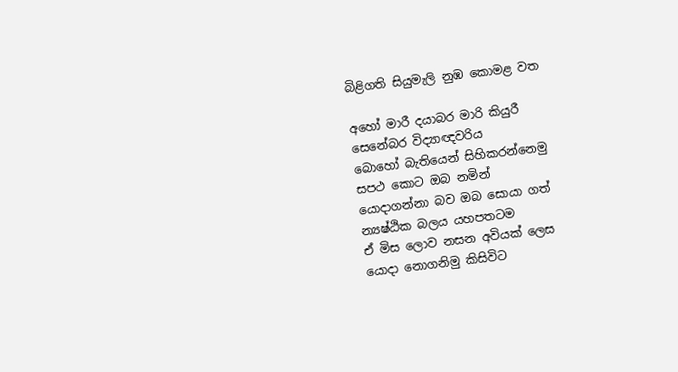බිළිගති සියුමැලි නුඹ කොමළ වත

අහෝ මාරී දයාබර මාරි කියුරී
සෙනේබර විද්‍යාඥවරිය
බොහෝ බැතියෙන් සිහිකරන්නෙමු
සපථ කොට ඔබ නමින්
යොදාගන්නා බව ඔබ සොයා ගත්
න්‍යෂ්ඨික බලය යහපතටම
ඒ මිස ලොව නසන අවියක් ලෙස
යොදා නොගනිමු කිසිවිට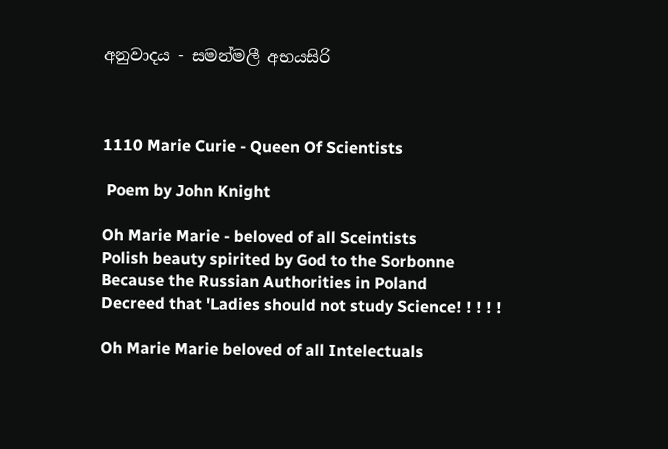අනුවාදය - සමන්මලී අභයසිරි



1110 Marie Curie - Queen Of Scientists

 Poem by John Knight

Oh Marie Marie - beloved of all Sceintists
Polish beauty spirited by God to the Sorbonne
Because the Russian Authorities in Poland
Decreed that 'Ladies should not study Science! ! ! ! !

Oh Marie Marie beloved of all Intelectuals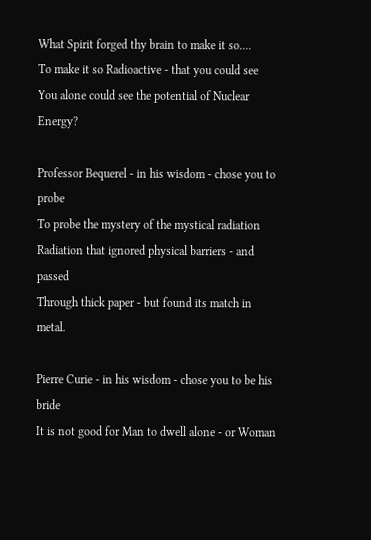What Spirit forged thy brain to make it so....
To make it so Radioactive - that you could see
You alone could see the potential of Nuclear Energy?

Professor Bequerel - in his wisdom - chose you to probe
To probe the mystery of the mystical radiation
Radiation that ignored physical barriers - and passed
Through thick paper - but found its match in metal.

Pierre Curie - in his wisdom - chose you to be his bride
It is not good for Man to dwell alone - or Woman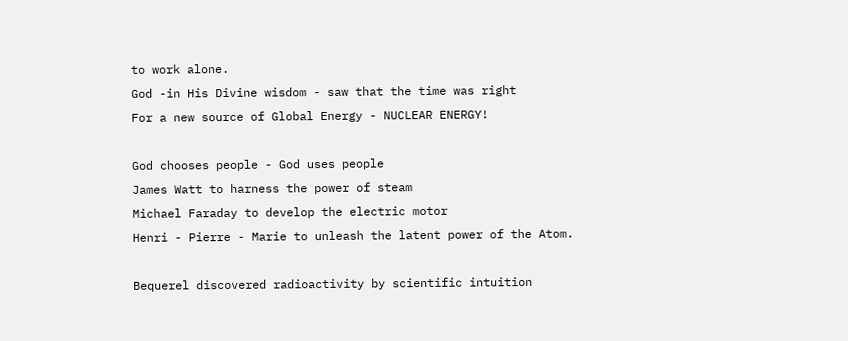to work alone.
God -in His Divine wisdom - saw that the time was right
For a new source of Global Energy - NUCLEAR ENERGY!

God chooses people - God uses people
James Watt to harness the power of steam
Michael Faraday to develop the electric motor
Henri - Pierre - Marie to unleash the latent power of the Atom.

Bequerel discovered radioactivity by scientific intuition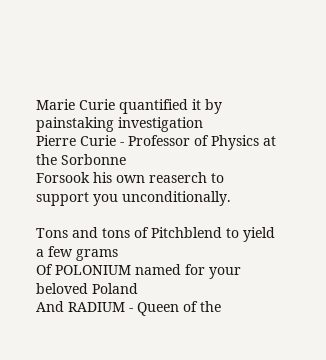Marie Curie quantified it by painstaking investigation
Pierre Curie - Professor of Physics at the Sorbonne
Forsook his own reaserch to support you unconditionally.

Tons and tons of Pitchblend to yield a few grams
Of POLONIUM named for your beloved Poland
And RADIUM - Queen of the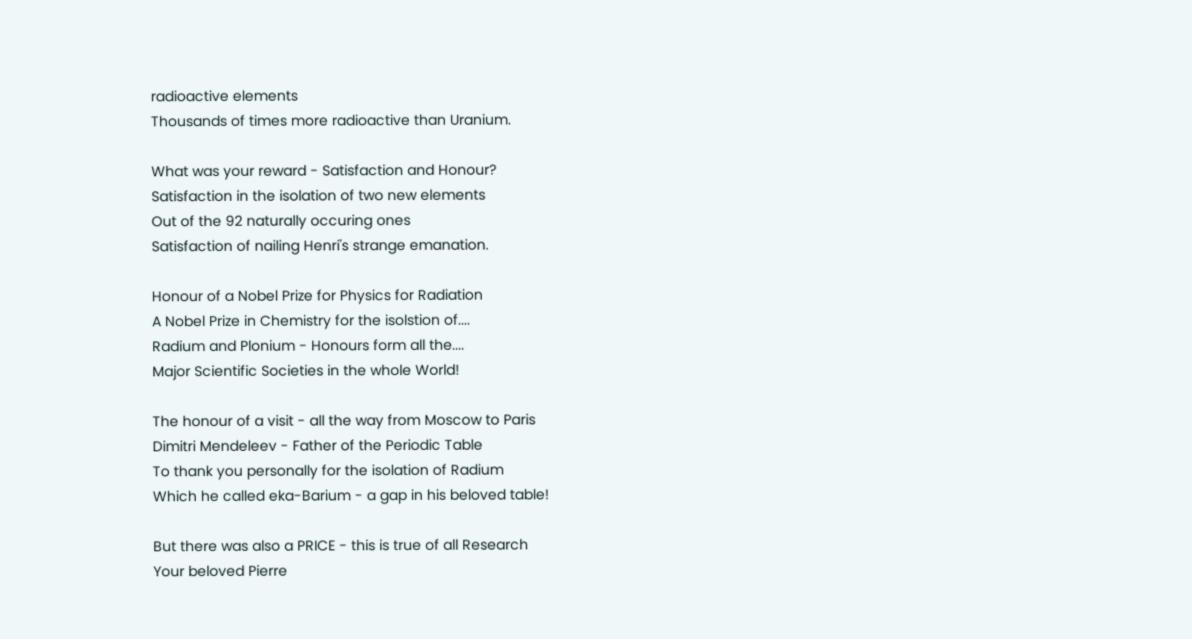radioactive elements
Thousands of times more radioactive than Uranium.

What was your reward - Satisfaction and Honour?
Satisfaction in the isolation of two new elements
Out of the 92 naturally occuring ones
Satisfaction of nailing Henri's strange emanation.

Honour of a Nobel Prize for Physics for Radiation
A Nobel Prize in Chemistry for the isolstion of....
Radium and Plonium - Honours form all the....
Major Scientific Societies in the whole World!

The honour of a visit - all the way from Moscow to Paris
Dimitri Mendeleev - Father of the Periodic Table
To thank you personally for the isolation of Radium
Which he called eka-Barium - a gap in his beloved table!

But there was also a PRICE - this is true of all Research
Your beloved Pierre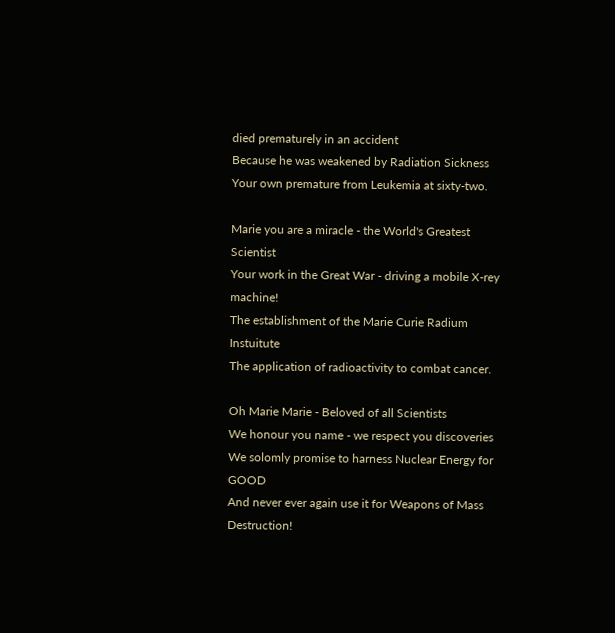died prematurely in an accident
Because he was weakened by Radiation Sickness
Your own premature from Leukemia at sixty-two.

Marie you are a miracle - the World's Greatest Scientist
Your work in the Great War - driving a mobile X-rey machine!
The establishment of the Marie Curie Radium Instuitute
The application of radioactivity to combat cancer.

Oh Marie Marie - Beloved of all Scientists
We honour you name - we respect you discoveries
We solomly promise to harness Nuclear Energy for GOOD
And never ever again use it for Weapons of Mass Destruction!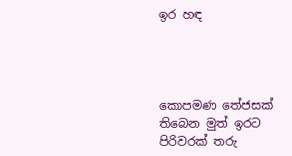ඉර හඳ




කොපමණ තේජසක්
තිබෙන මුත් ඉරට
පිරිවරක් තරු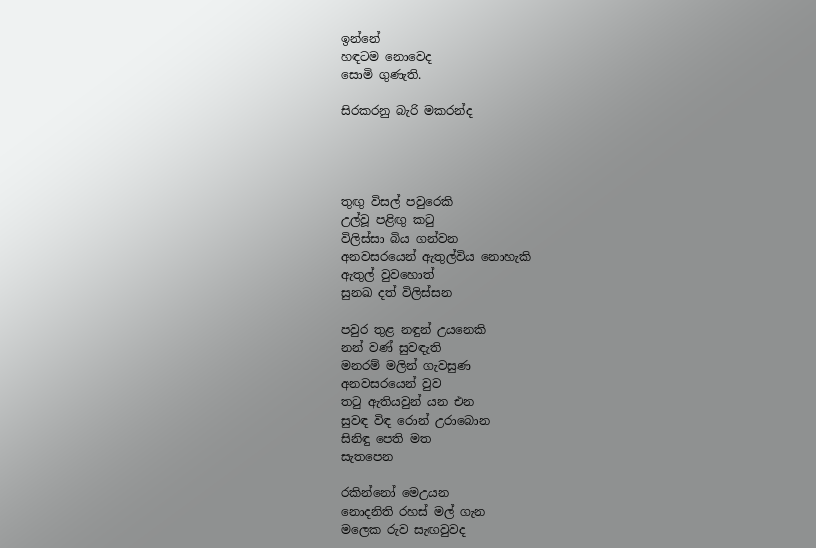ඉන්නේ
හඳටම නොවෙද
සොමි ගුණැති.

සිරකරනු බැරි මකරන්ද




තුඟු විසල් පවුරෙකි
උල්වූ පළිඟු කටු
විලිස්සා බිය ගන්වන
අනවසරයෙන් ඇතුල්විය නොහැකි
ඇතුල් වුවහොත්
සුනඛ දත් විලිස්සන

පවුර තුළ නඳුන් උයනෙකි
නන් වණ් සුවඳැති
මනරම් මලින් ගැවසුණ
අනවසරයෙන් වුව
තටු ඇතියවුන් යන එන
සුවඳ විඳ රොන් උරාබොන
සිනිඳු පෙති මත
සැතපෙන

රකින්නෝ මෙඋයන
නොදනිති රහස් මල් ගැන
මලෙක රුව සැඟවුවද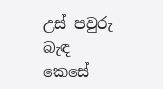උස් පවුරු බැඳ
කෙසේ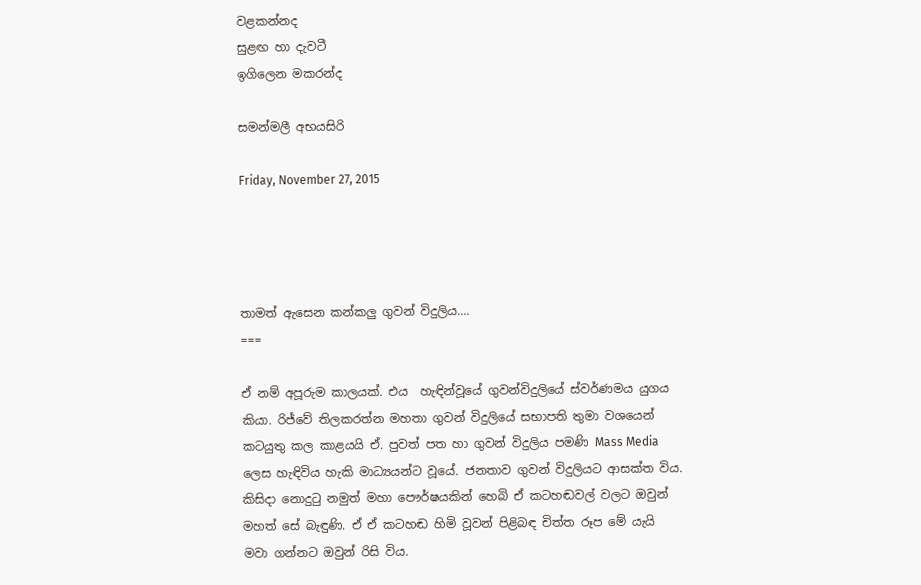වළකන්නද
සුළඟ හා දැවටී
ඉගිලෙන මකරන්ද

සමන්මලී අභයසිරි

Friday, November 27, 2015




තාමත් ඇසෙන කන්කලු ගුවන් විදුලිය....
===

ඒ නම් අපූරුම කාලයක්. එය  හැඳින්වූයේ ගුවන්විදුලියේ ස්වර්ණමය යුගය කියා. රිජ්වේ තිලකරත්න මහතා ගුවන් විදුලියේ සභාපති තුමා වශයෙන් කටයුතු කල කාළයයි ඒ. පුවත් පත හා ගුවන් විදුලිය පමණි Mass Media ලෙස හැඳිවිය හැකි මාධ්‍යයන්ට වූයේ. ජනතාව ගුවන් විදුලියට ආසක්ත විය. කිසිදා නොදුටු නමුත් මහා පෞර්ෂයකින් හෙබි ඒ කටහඬවල් වලට ඔවුන් මහත් සේ බැඳුණි. ඒ ඒ කටහඬ හිමි වූවන් පිළිබඳ චිත්ත රූප මේ යැයි මවා ගන්නට ඔවුන් රිසි විය.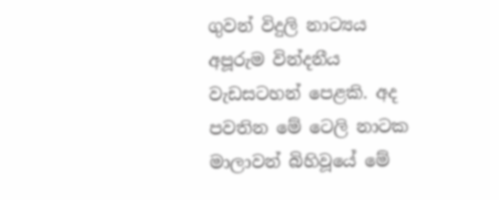ගුවන් විදුලි නාට්‍යය අපූරුම වින්දනීය වැඩසටහන් පෙළකි. අද පවතින මේ ටෙලි නාටක මාලාවන් බිහිවූයේ මේ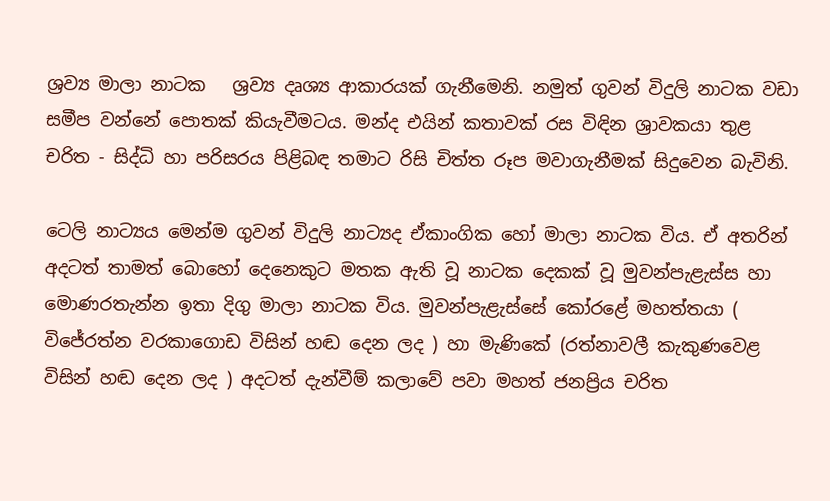ශ්‍රව්‍ය මාලා නාටක   ශ්‍රව්‍ය දෘශ්‍ය ආකාරයක් ගැනීමෙනි. නමුත් ගුවන් විදුලි නාටක වඩා සමීප වන්නේ පොතක් කියැවීමටය. මන්ද එයින් කතාවක් රස විඳින ශ්‍රාවකයා තුළ චරිත - සිද්ධි හා පරිසරය පිළිබඳ තමාට රිසි චිත්ත රූප මවාගැනීමක් සිදුවෙන බැවිනි.

ටෙලි නාට්‍යය මෙන්ම ගුවන් විදුලි නාට්‍යද ඒකාංගික හෝ මාලා නාටක විය. ඒ අතරින් අදටත් තාමත් බොහෝ දෙනෙකුට මතක ඇති වූ නාටක දෙකක් වූ මුවන්පැළැස්ස හා මොණරතැන්න ඉතා දිගු මාලා නාටක විය. මුවන්පැළැස්සේ කෝරළේ මහත්තයා ( විජේරත්න වරකාගොඩ විසින් හඬ දෙන ලද ) හා මැණිකේ (රත්නාවලී කැකුණවෙළ විසින් හඬ දෙන ලද ) අදටත් දැන්වීම් කලාවේ පවා මහත් ජනප්‍රිය චරිත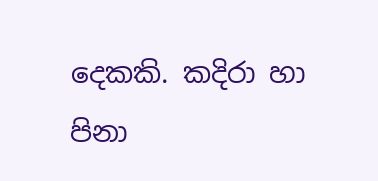දෙකකි. කදිරා හා පිනා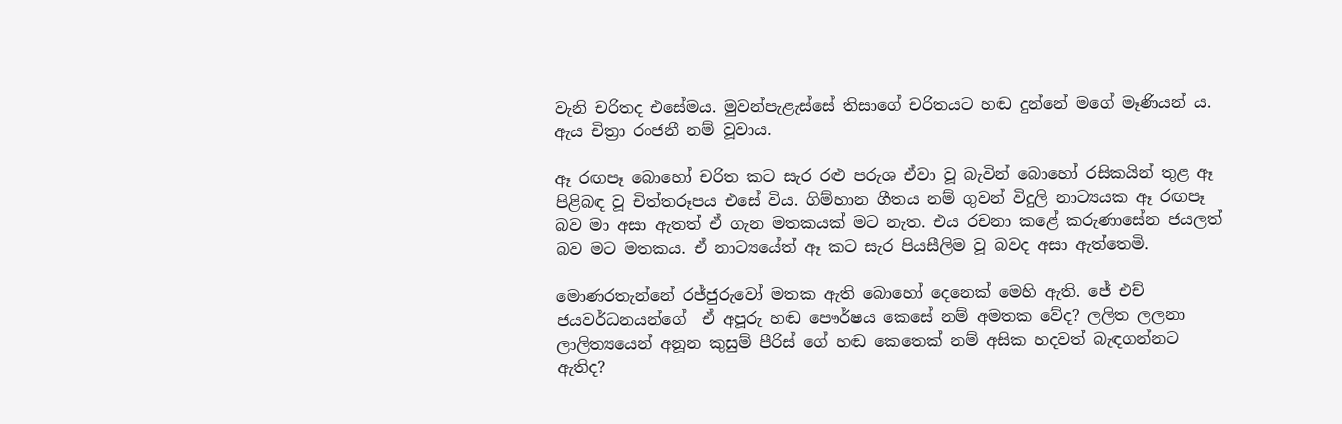වැනි චරිතද එසේමය. මුවන්පැළැස්සේ තිසාගේ චරිතයට හඬ දුන්නේ මගේ මෑණියන් ය. ඇය චිත්‍රා රංජනී නම් වූවාය.

ඈ රඟපෑ බොහෝ චරිත කට සැර රළු පරුශ ඒවා වූ බැවින් බොහෝ රසිකයින් තුළ ඈ පිළිබඳ වූ චිත්තරූපය එසේ විය. ගිම්හාන ගීතය නම් ගුවන් විදුලි නාට්‍යයක ඈ රඟපෑ බව මා අසා ඇතත් ඒ ගැන මතකයක් මට නැත. එය රචනා කළේ කරුණාසේන ජයලත් බව මට මතකය. ඒ නාට්‍යයේත් ඈ කට සැර පියසීලිම වූ බවද අසා ඇත්තෙමි.

මොණරතැන්නේ රජ්ජුරුවෝ මතක ඇති බොහෝ දෙනෙක් මෙහි ඇති. ජේ එච් ජයවර්ධනයන්ගේ  ඒ අපූරු හඬ පෞර්ෂය කෙසේ නම් අමතක වේද? ලලිත ලලනා ලාලිත්‍යයෙන් අනූන කුසුම් පීරිස් ගේ හඬ කෙතෙක් නම් අසික හදවත් බැඳගන්නට ඇතිද?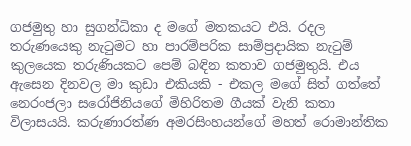ගජමුතු හා සුගන්ධිකා ද මගේ මතකයට එයි. රදල තරුණයෙකු නැටුමට හා පාරම්පරික සාම්ප්‍රදායික නැටුම් කුලයෙක තරුණියකට පෙම් බඳින කතාව ගජමුතුයි. එය ඇසෙන දිනවල මා කුඩා එකියකි - එකල මගේ සිත් ගත්තේ නෙරංජලා සරෝජිනියගේ මිහිරිතම ගීයක් වැනි කතා විලාසයයි. කරුණාරත්ණ අමරසිංහයන්ගේ මහත් රොමාන්තික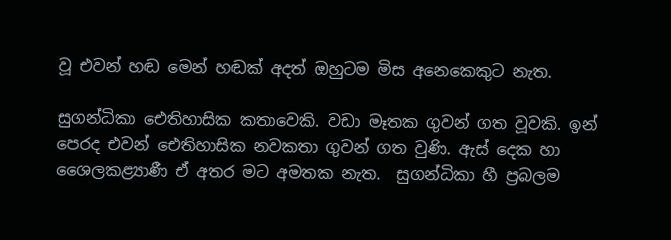වූ එවන් හඬ මෙන් හඬක් අදත් ඔහුටම මිස අනෙකෙකුට නැත.

සුගන්ධිකා ඓතිහාසික කතාවෙකි. වඩා මෑතක ගුවන් ගත වූවකි. ඉන් පෙරද එවන් ඓතිහාසික නවකතා ගුවන් ගත වුණි. ඇස් දෙක හා ශෛලකළ්‍යාණී ඒ අතර මට අමතක නැත.  සුගන්ධිකා හී ප්‍රබලම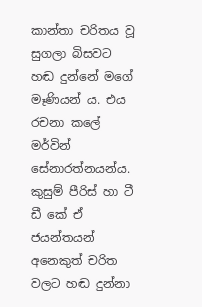කාන්තා චරිතය වූ සුගලා බිසවට හඬ දුන්නේ මගේ මෑණියන් ය. එය රචනා කලේ මර්වින් සේනාරත්නයන්ය. කුසුම් පීරිස් හා ටී ඩී කේ ඒ ජයන්තයන් අනෙකුත් චරිත වලට හඬ දුන්නා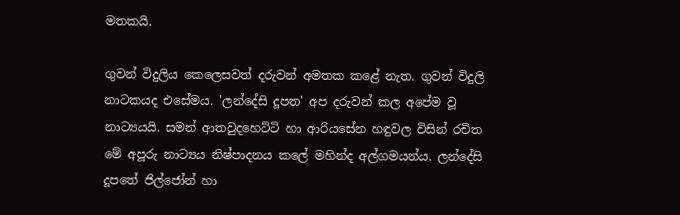මතකයි.

ගුවන් විදුලිය කෙලෙසවත් දරුවන් අමතක කළේ නැත. ගුවන් විදුලි නාටකයද එසේමය. 'ලන්දේසි දූපත' අප දරුවන් කල අපේම වූ නාට්‍යයයි. සමන් ආතවුදහෙට්ටි හා ආරියසේන හඳුවල විසින් රචිත මේ අපූරු නාට්‍යය නිෂ්පාදනය කලේ මහින්ද අල්ගමයන්ය. ලන්දේසි දූපතේ ජිල්ජෝන් හා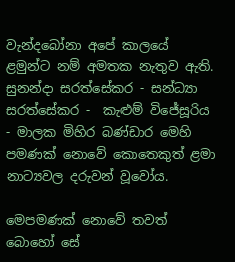වැන්දබෝනා අපේ කාලයේ ළමුන්ට නම් අමතක නැතුව ඇති. සුනන්දා සරත්සේකර - සන්ධ්‍යා සරත්සේකර -  කැළුම් විජේසූරිය - මාලක මිහිර බණ්ඩාර මෙහි පමණක් නොවේ කොතෙකුත් ළමා නාට්‍යවල දරුවන් වූවෝය.

මෙපමණක් නොවේ තවත් බොහෝ සේ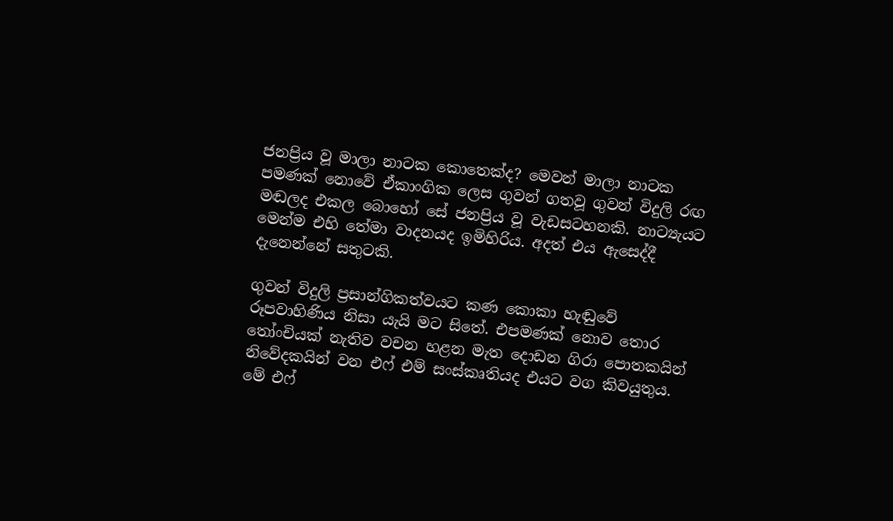ජනප්‍රිය වූ මාලා නාටක කොතෙක්ද? මෙවන් මාලා නාටක පමණක් නොවේ ඒකාංගික ලෙස ගුවන් ගතවූ ගුවන් විදුලි රඟ මඬලද එකල බොහෝ සේ ජනප්‍රිය වූ වැඩසටහනකි. නාට්‍යැයට මෙන්ම එහි තේමා වාදනයද ඉමිහිරිය. අදත් එය ඇසෙද්දී දැනෙන්නේ සතුටකි.

ගුවන් විදුලි ප්‍රසාන්ගිකත්වයට කණ කොකා හැඬුවේ රූපවාහිණිය නිසා යැයි මට සිතේ. එපමණක් නොව තොර තෝංචියක් නැතිව වචන හළන මැත දොඩන ගිරා පොතකයින් නිවේදකයින් වන එෆ් එම් සංස්කෘතියද එයට වග කිවයුතුය. මේ එෆ්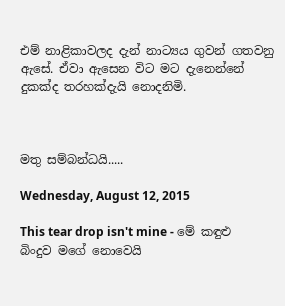එම් නාළිකාවලද දැන් නාට්‍යය ගුවන් ගතවනු ඇසේ. ඒවා ඇසෙන විට මට දැනෙන්නේ දුකක්ද තරහක්දැයි නොදනිමි.



මතු සම්බන්ධයි.....

Wednesday, August 12, 2015

This tear drop isn't mine - මේ කඳුළු බිංදුව මගේ නොවෙයි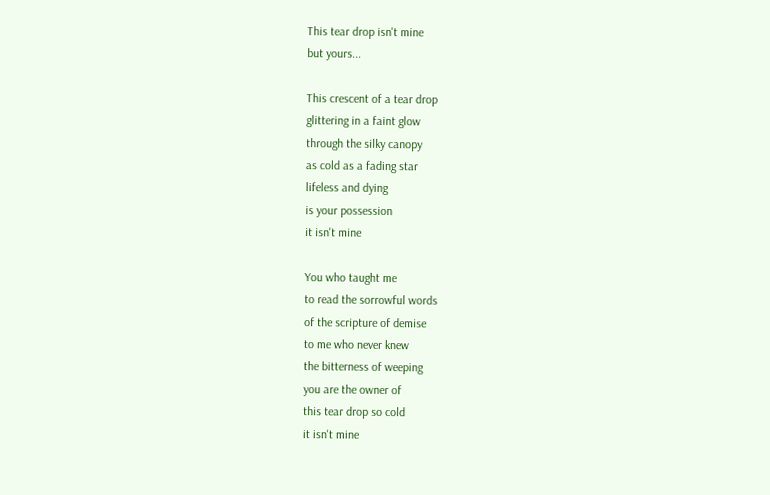This tear drop isn't mine
but yours...

This crescent of a tear drop
glittering in a faint glow
through the silky canopy
as cold as a fading star
lifeless and dying
is your possession
it isn't mine

You who taught me
to read the sorrowful words
of the scripture of demise
to me who never knew
the bitterness of weeping
you are the owner of
this tear drop so cold
it isn't mine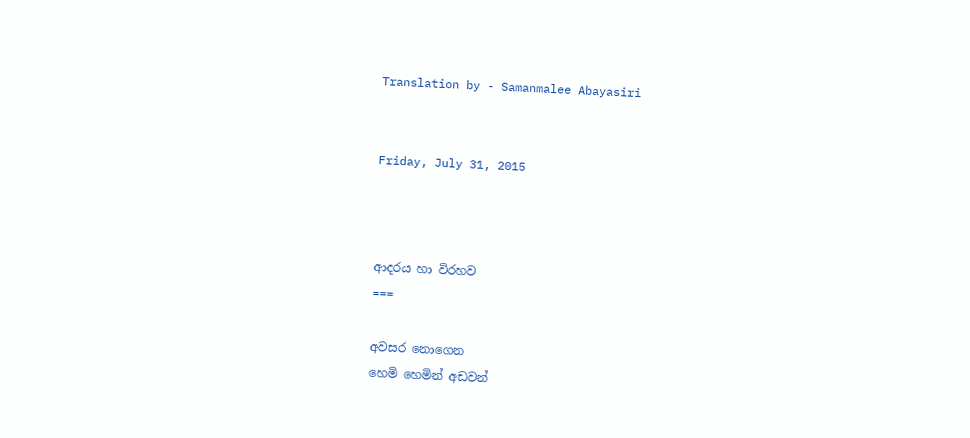Translation by - Samanmalee Abayasiri


Friday, July 31, 2015



ආදරය හා විරහව
===

අවසර නොගෙන
හෙමි හෙමින් අඩවන්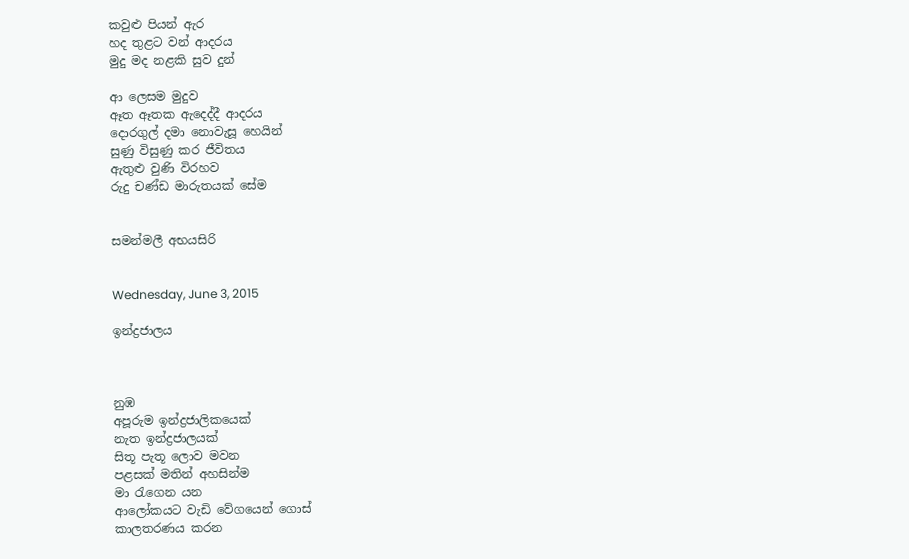කවුළු පියන් ඇර
හද තුළට වන් ආදරය
මුදු මද නළකි සුව දුන්

ආ ලෙසම මුදුව
ඈත ඈතක ඇදෙද්දී ආදරය
දොරගුල් දමා නොවැසූ හෙයින්
සුණු විසුණු කර ජීවිතය
ඇතුළු වුණි විරහව
රුදු චණ්ඩ මාරුතයක් සේම


සමන්මලී අභයසිරි


Wednesday, June 3, 2015

ඉන්ද්‍රජාලය



නුඹ
අපූරුම ඉන්ද්‍රජාලිකයෙක්
නැත ඉන්ද්‍රජාලයක්
සිතූ පැතූ ලොව මවන
පළසක් මතින් අහසින්ම
මා රැගෙන යන
ආලෝකයට වැඩි වේගයෙන් ගොස්
කාලතරණය කරන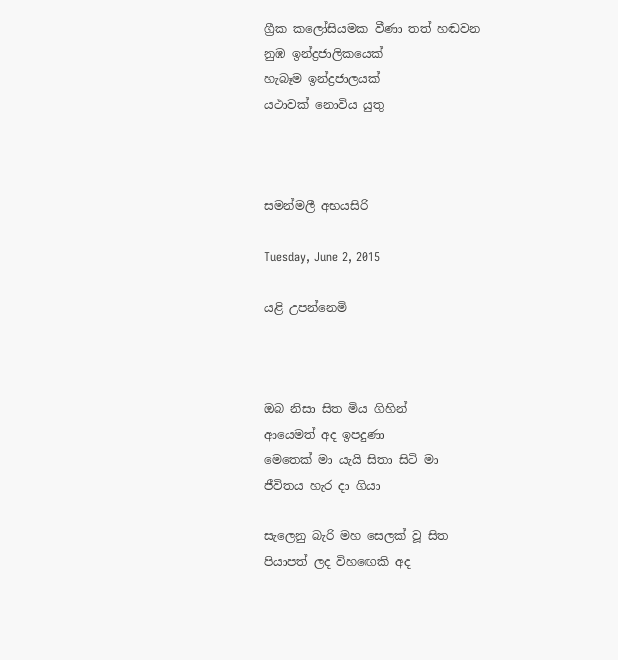ග්‍රීක කලෝසියමක වීණා තත් හඬවන
නුඹ ඉන්ද්‍රජාලිකයෙක්
හැබෑම ඉන්ද්‍රජාලයක්
යථාවක් නොවිය යුතු



සමන්මලී අභයසිරි

Tuesday, June 2, 2015

යළි උපන්නෙමි



ඔබ නිසා සිත මිය ගිහින්
ආයෙමත් අද ඉපදුණා
මෙතෙක් මා යැයි සිතා සිටි මා
ජීවිතය හැර දා ගියා

සැලෙනු බැරි මහ සෙලක් වූ සිත
පියාපත් ලද විහඟෙකි අද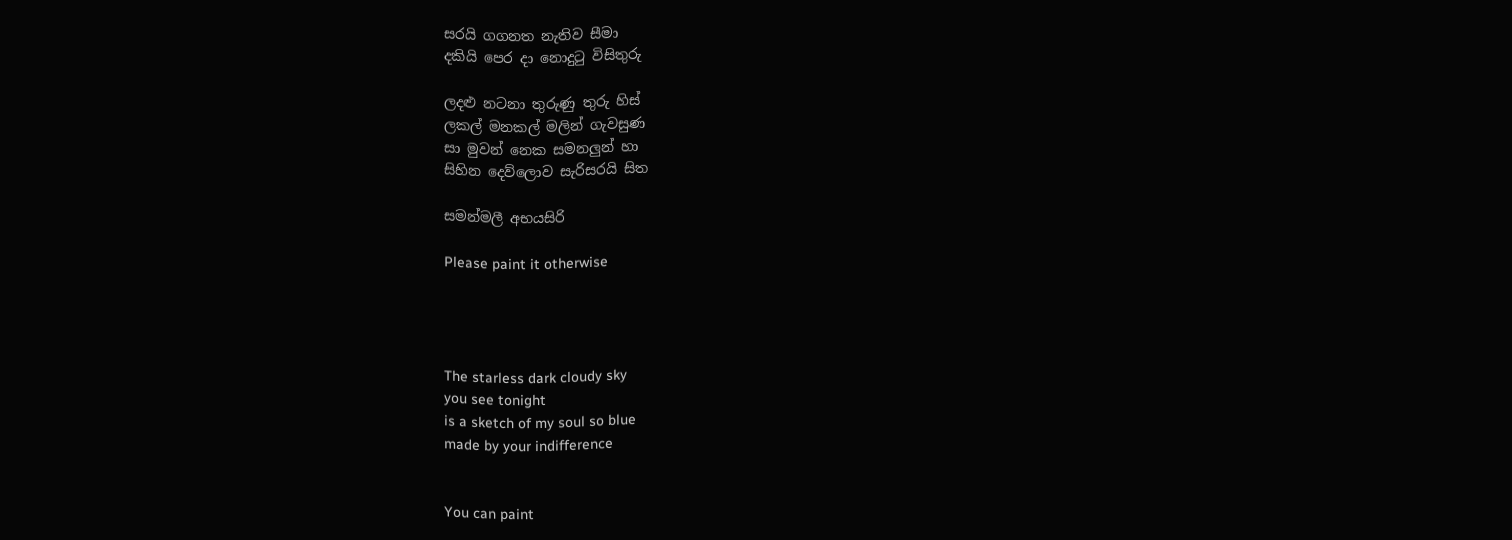සරයි ගගනත නැතිව සීමා
දකියි පෙර දා නොදුටු විසිතුරු

ලදළු නටනා තුරුණු තුරු හිස්
ලකල් මනකල් මලින් ගැවසුණ
සා මුවන් නෙක සමනලුන් හා
සිහින දෙව්ලොව සැරිසරයි සිත

සමන්මලී අභයසිරි

Please paint it otherwise




The starless dark cloudy sky
you see tonight
is a sketch of my soul so blue
made by your indifference


You can paint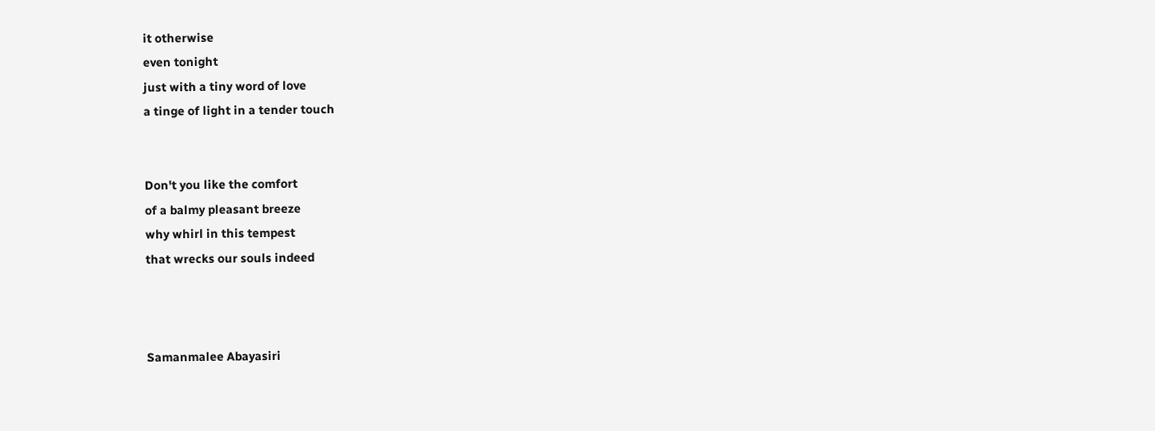it otherwise
even tonight
just with a tiny word of love
a tinge of light in a tender touch


Don't you like the comfort
of a balmy pleasant breeze
why whirl in this tempest
that wrecks our souls indeed



Samanmalee Abayasiri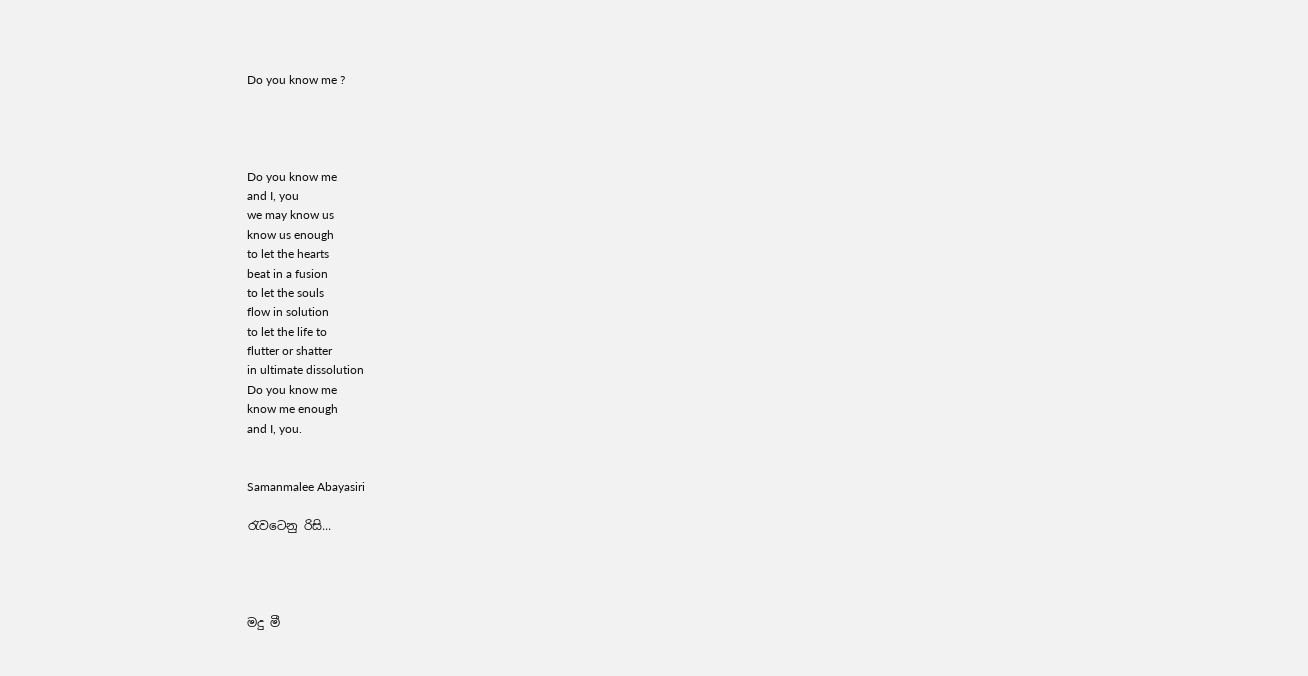Do you know me ?




Do you know me
and I, you
we may know us
know us enough
to let the hearts
beat in a fusion
to let the souls
flow in solution
to let the life to
flutter or shatter
in ultimate dissolution
Do you know me
know me enough
and I, you.


Samanmalee Abayasiri

රැවටෙනු රිසි...




මදු මී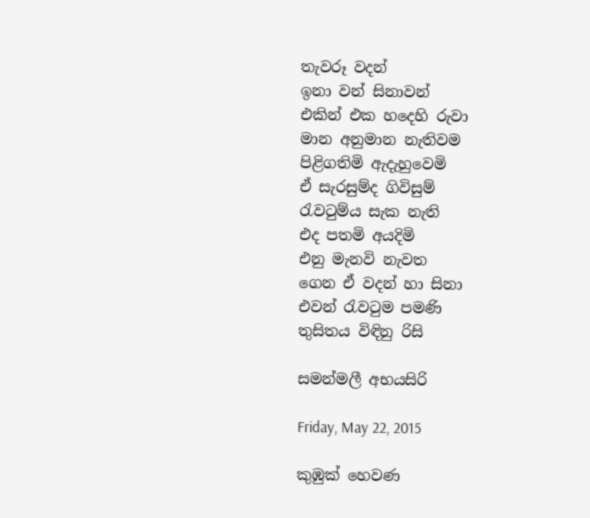තැවරූ වදන්
ඉනා වන් සිනාවන්
එකින් එක හදෙහි රුවා
මාන අනුමාන නැතිවම
පිළිගතිමි ඇදැහුවෙමි
ඒ සැරසුම්ද ගිවිසුම්
රැවටුම්ය සැක නැති
එද පතමි අයදිමි
එනු මැනවි නැවත
ගෙන ඒ වදන් හා සිනා
එවන් රැවටුම පමණි
තුසිතය විඳිනු රිසි

සමන්මලී අභයසිරි

Friday, May 22, 2015

කුඹුක් හෙවණ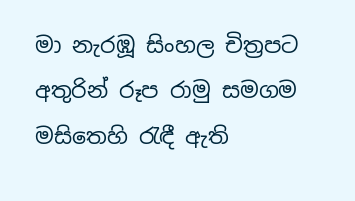මා නැරඹූ සිංහල චිත්‍රපට අතුරින් රූප රාමු සමගම මසිතෙහි රැඳී ඇති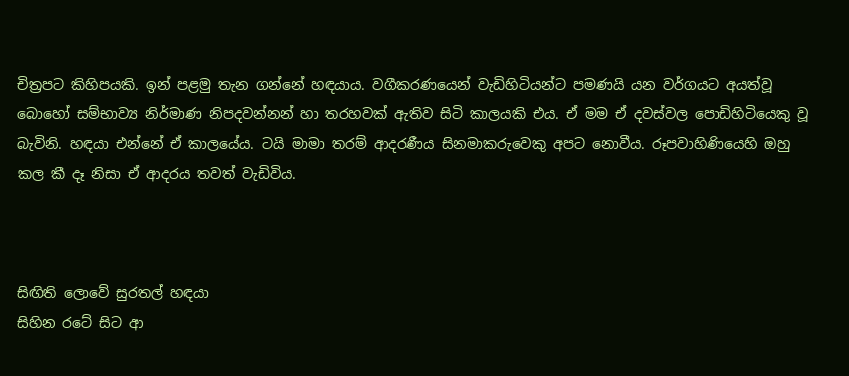චිත්‍රපට කිහිපයකි. ඉන් පළමු තැන ගන්නේ හඳයාය. වගීකරණයෙන් වැඩිහිටියන්ට පමණයි යන වර්ගයට අයත්වූ බොහෝ සම්භාව්‍ය නිර්මාණ නිපදවන්නන් හා තරහවක් ඇතිව සිටි කාලයකි එය. ඒ මම ඒ දවස්වල පොඩිහිටියෙකු වූ බැවිනි. හඳයා එන්නේ ඒ කාලයේය. ටයි මාමා තරම් ආදරණීය සිනමාකරුවෙකු අපට නොවීය. රූපවාහිණියෙහි ඔහු කල කී දෑ නිසා ඒ ආදරය තවත් වැඩිවිය.



සිඟිති ලොවේ සුරතල් හඳයා
සිහින රටේ සිට ආ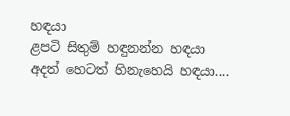හඳයා
ළපටි සිතුම් හඳුනන්න හඳයා
අදත් හෙටත් හිනැහෙයි හඳයා....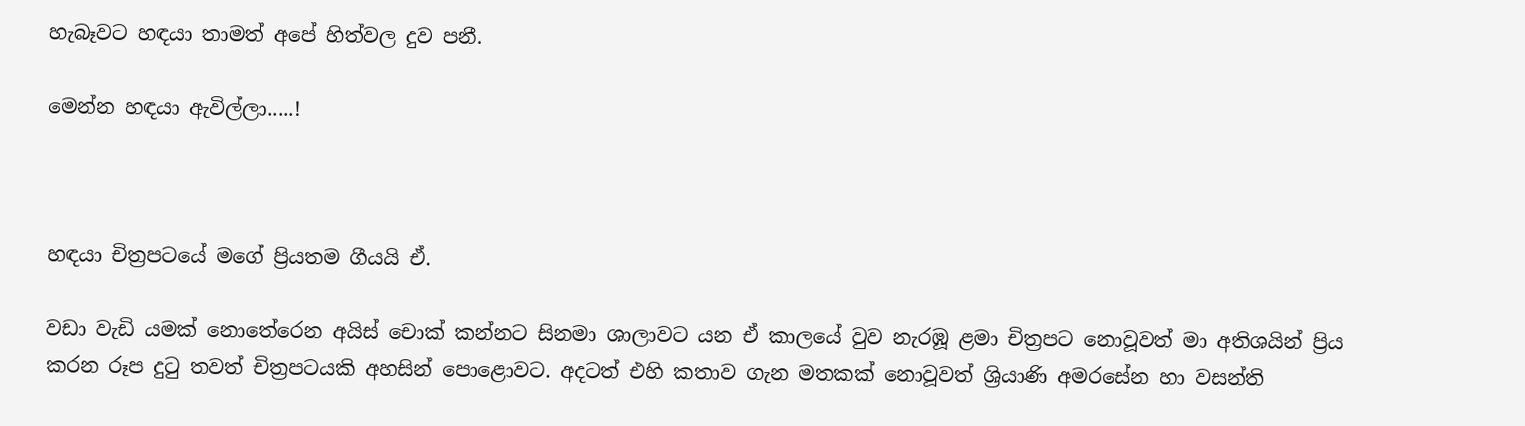හැබෑවට හඳයා තාමත් අපේ හිත්වල දුව පනී.

මෙන්න හඳයා ඇවිල්ලා.....!



හඳයා චිත්‍රපටයේ මගේ ප්‍රියතම ගීයයි ඒ.

වඩා වැඩි යමක් නොතේරෙන අයිස් චොක් කන්නට සිනමා ශාලාවට යන ඒ කාලයේ වුව නැරඹූ ළමා චිත්‍රපට නොවූවත් මා අතිශයින් ප්‍රිය කරන රූප දුටු තවත් චිත්‍රපටයකි අහසින් පොළොවට. අදටත් එහි කතාව ගැන මතකක් නොවූවත් ශ්‍රියාණි අමරසේන හා වසන්ති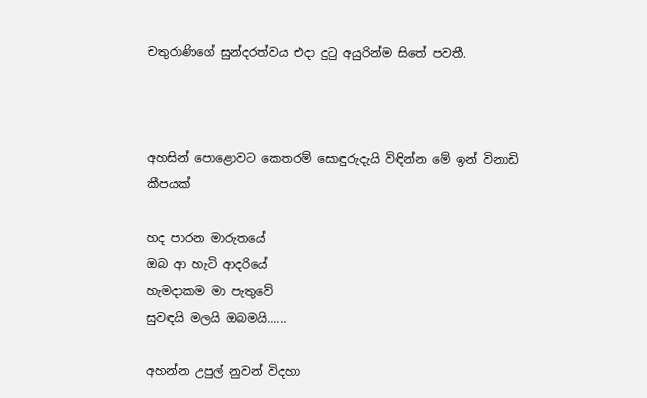චතුරාණිගේ සුන්දරත්වය එදා දුටු අයුරින්ම සිතේ පවතී.



අහසින් පොළොවට කෙතරම් සොඳුරුදැයි විඳින්න මේ ඉන් විනාඩි කීපයක්

හද පාරන මාරුතයේ
ඔබ ආ හැටි ආදරියේ
හැමදාකම මා පැතුවේ
සුවඳයි මලයි ඔබමයි......

අහන්න උපුල් නුවන් විදහා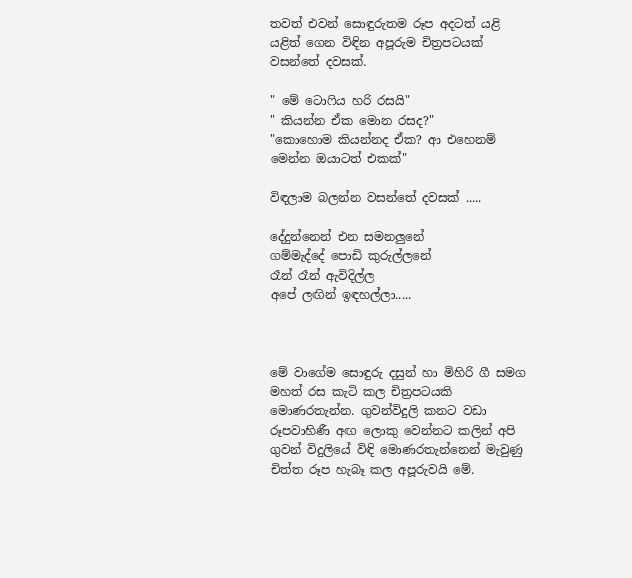තවත් එවන් සොඳුරුතම රූප අදටත් යළි යළිත් ගෙන විඳින අපූරුම චිත්‍රපටයක් වසන්තේ දවසක්.

" මේ ටොෆිය හරි රසයි"
" කියන්න ඒක මොන රසද?"
"කොහොම කියන්නද ඒක? ආ එහෙනම් මෙන්න ඔයාටත් එකක්"

විඳලාම බලන්න වසන්තේ දවසක් .....

දේදුන්නෙන් එන සමනලුනේ
ගම්මැද්දේ පොඩි කුරුල්ලනේ
රෑන් රෑන් ඇවිදිල්ල
අපේ ලඟින් ඉඳහල්ලා.....



මේ වාගේම සොඳුරු දසුන් හා මිහිරි ගී සමග මහත් රස කැටි කල චිත්‍රපටයකි මොණරතැන්න. ගුවන්විදුලි කනට වඩා රූපවාහිණී අඟ ලොකු වෙන්නට කලින් අපි ගුවන් විදුලියේ විඳි මොණරතැන්නෙන් මැවුණු චිත්ත රූප හැබෑ කල අපූරුවයි මේ.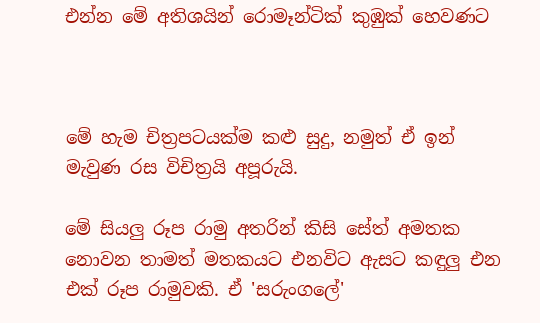එන්න මේ අතිශයින් රොමෑන්ටික් කුඹුක් හෙවණට



මේ හැම චිත්‍රපටයක්ම කළු සුදු, නමුත් ඒ ඉන් මැවුණ රස විචිත්‍රයි අපූරුයි.

මේ සියලු රූප රාමු අතරින් කිසි සේත් අමතක නොවන තාමත් මතකයට එනවිට ඇසට කඳුලු එන එක් රූප රාමුවකි. ඒ 'සරුංගලේ'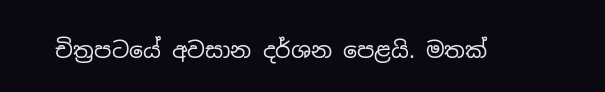චිත්‍රපටයේ අවසාන දර්ශන පෙළයි. මතක්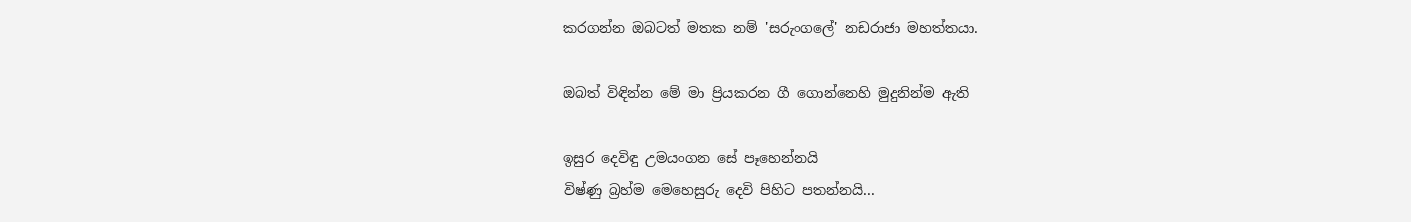කරගන්න ඔබටත් මතක නම් 'සරුංගලේ' නඩරාජා මහත්තයා.

ඔබත් විඳින්න මේ මා ප්‍රියකරන ගී ගොන්නෙහි මුදුනින්ම ඇති

ඉසුර දෙවිඳු උමයංගන සේ පෑහෙන්නයි
විෂ්ණු බ්‍රහ්ම මෙහෙසුරු දෙවි පිහිට පතන්නයි...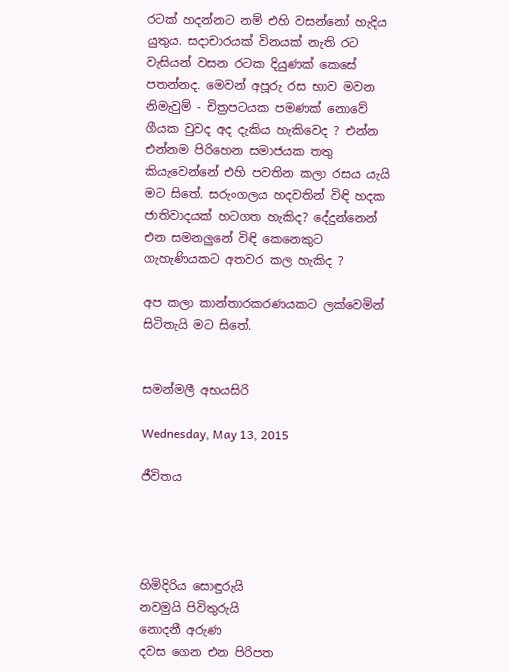රටක් හදන්නට නම් එහි වසන්නෝ හැදිය යුතුය. සදාචාරයක් විනයක් නැති රට වැසියන් වසන රටක දියුණක් කෙසේ පතන්නද. මෙවන් අපූරු රස භාව මවන නිමැවුම් - චිත්‍රපටයක පමණක් නොවේ ගීයක වුවද අද දැකිය හැකිවෙද ? එන්න එන්නම පිරිහෙන සමාජයක තතු කියැවෙන්නේ එහි පවතින කලා රසය යැයි මට සිතේ. සරුංගලය හදවතින් විඳි හදක ජාතිවාදයක් හටගත හැකිද? දේදුන්නෙන් එන සමනලුනේ විඳි කෙනෙකුට ගැහැණියකට අතවර කල හැකිද ?

අප කලා කාන්තාරකරණයකට ලක්වෙමින් සිටිතැයි මට සිතේ.


සමන්මලී අභයසිරි

Wednesday, May 13, 2015

ජීවිතය




හිමිදිරිය සොඳුරුයි
නවමුයි පිවිතුරුයි
නොදනී අරුණ
දවස ගෙන එන පිරිපත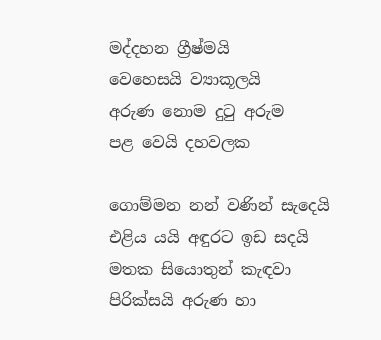මද්දහන ග්‍රීෂ්මයි
වෙහෙසයි ව්‍යාකූලයි
අරුණ නොම දුටු අරුම
පළ වෙයි දහවලක

ගොම්මන නන් වණින් සැදෙයි
එළිය යයි අඳුරට ඉඩ සදයි
මතක සියොතුන් කැඳවා
පිරික්සයි අරුණ හා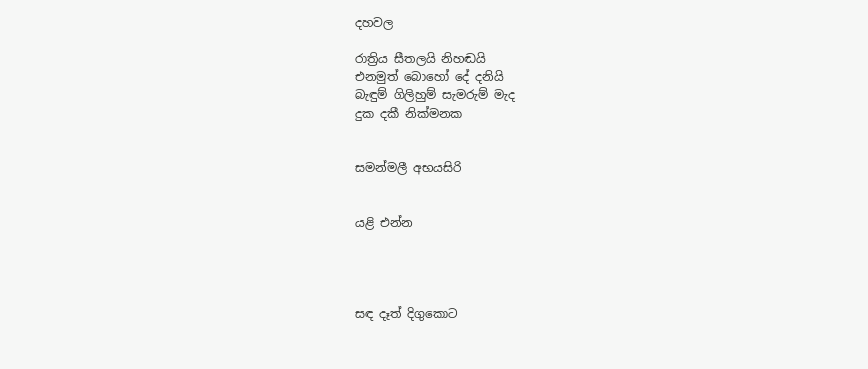දහවල

රාත්‍රිය සීතලයි නිහඬයි
එනමුත් බොහෝ දේ දනියි
බැඳුම් ගිලිහුම් සැමරුම් මැද
දුක දකී නික්මනක


සමන්මලී අභයසිරි


යළි එන්න




සඳ දෑත් දිගුකොට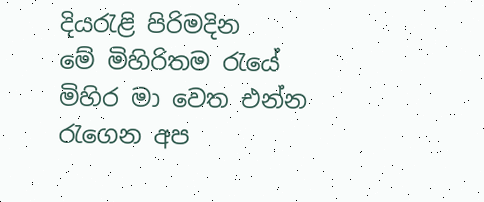දියරැළි පිරිමදින
මේ මිහිරිතම රැයේ
මිහිර මා වෙත එන්න
රැගෙන අප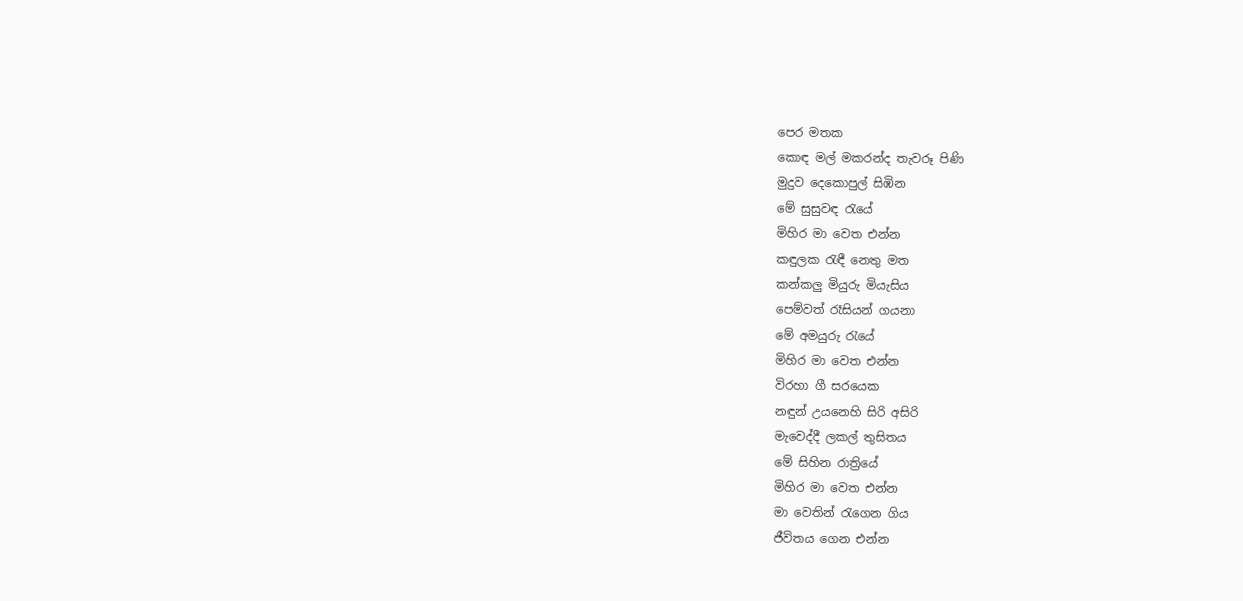පෙර මතක
කොඳ මල් මකරන්ද තැවරූ පිණි
මුදුව දෙකොපුල් සිඹින
මේ සුසුවඳ රැයේ
මිහිර මා වෙත එන්න
කඳුලක රැඳී නෙතු මත
කන්කලු මියුරු මියැසිය
පෙම්වත් රෑසියන් ගයනා
මේ අමයුරු රැයේ
මිහිර මා වෙත එන්න
විරහා ගී සරයෙක
නඳුන් උයනෙහි සිරි අසිරි
මැවෙද්දී ලකල් තුසිතය
මේ සිහින රාත්‍රියේ
මිහිර මා වෙත එන්න
මා වෙතින් රැගෙන ගිය
ජීවිතය ගෙන එන්න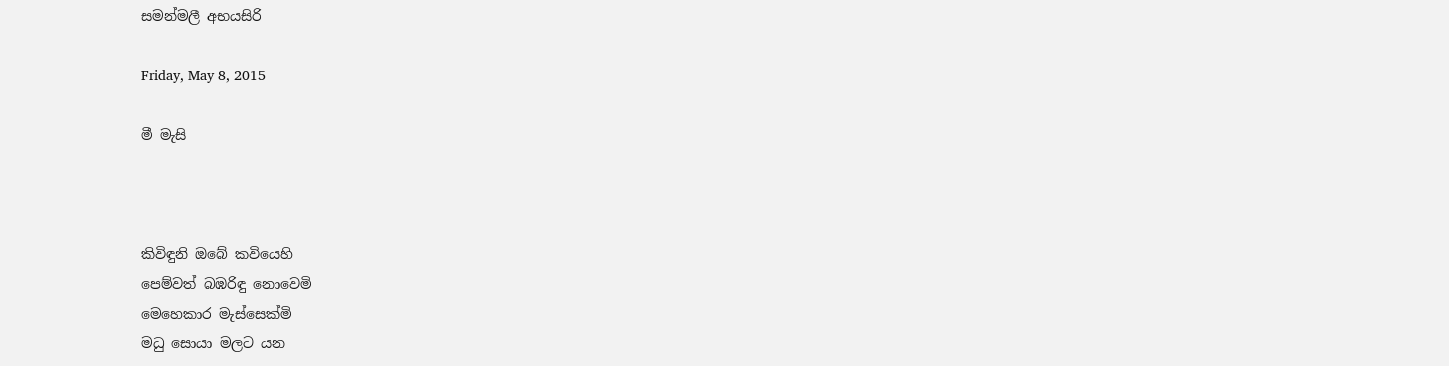සමන්මලී අභයසිරි

Friday, May 8, 2015

මී මැසි



කිවිඳුනි ඔබේ කවියෙහි
පෙම්වත් බඹරිඳු නොවෙමි
මෙහෙකාර මැස්සෙක්මි
මධු සොයා මලට යන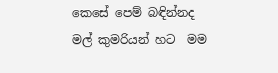කෙසේ පෙම් බඳින්නද
මල් කුමරියන් හට  මම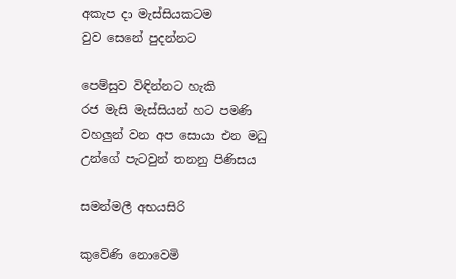අකැප දා මැස්සියකටම
වුව සෙනේ පුදන්නට

පෙම්සුව විඳින්නට හැකි
රජ මැසි මැස්සියන් හට පමණි
වහලුන් වන අප සොයා එන මධු
උන්ගේ පැටවුන් තනනු පිණිසය

සමන්මලී අභයසිරි

කුවේණි නොවෙමි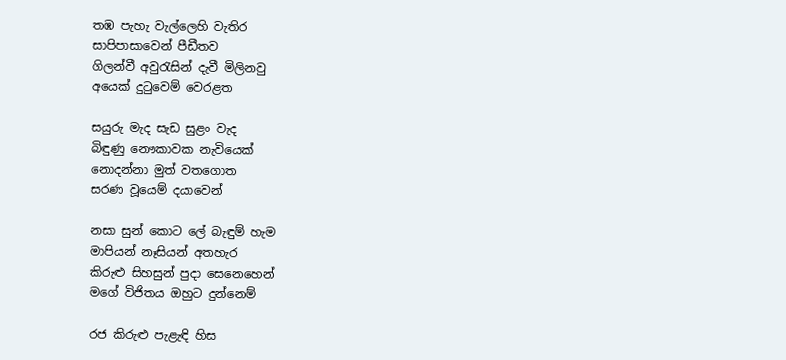තඹ පැහැ වැල්ලෙහි වැතිර
සාපිපාසාවෙන් පීඩීතව
ගිලන්වී අවුරැසින් දැවී මිලිනවු
අයෙක් දුටුවෙම් වෙරළත

සයුරු මැද සැඩ සුළං වැද
බිඳුණු නෞකාවක නැවියෙක්
නොදන්නා මුත් වතගොත
සරණ වූයෙම් දයාවෙන්

නසා සුන් කොට ලේ බැඳුම් හැම
මාපියන් නෑසියන් අතහැර
කිරුළු සිහසුන් පුදා සෙනෙහෙන්
මගේ විජිතය ඔහුට දුන්නෙම්

රජ කිරුළු පැළැඳි හිස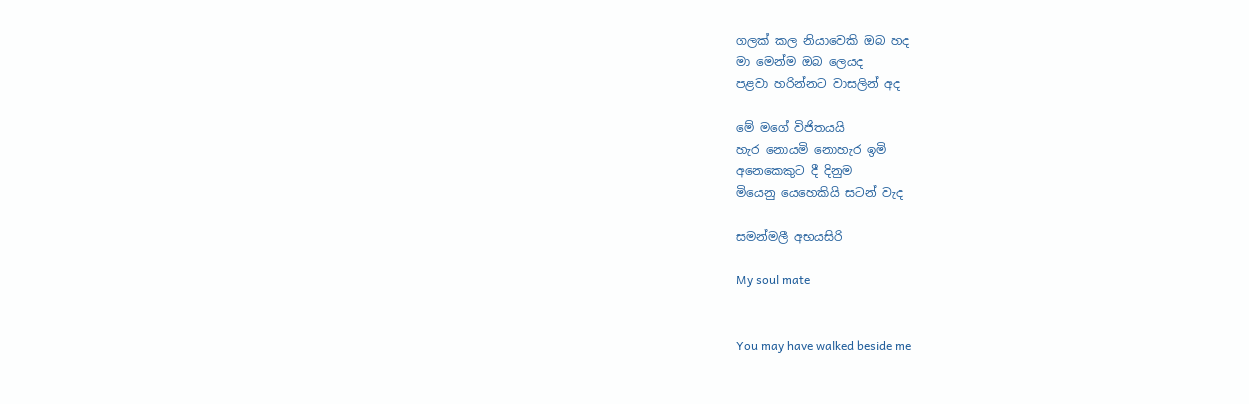ගලක් කල නියාවෙකි ඔබ හද
මා මෙන්ම ඔබ ලෙයද
පළවා හරින්නට වාසලින් අද

මේ මගේ විජිතයයි
හැර නොයමි නොහැර ඉමි
අනෙකෙකුට දී දිනුම
මියෙනු යෙහෙකියි සටන් වැද

සමන්මලී අභයසිරි

My soul mate


You may have walked beside me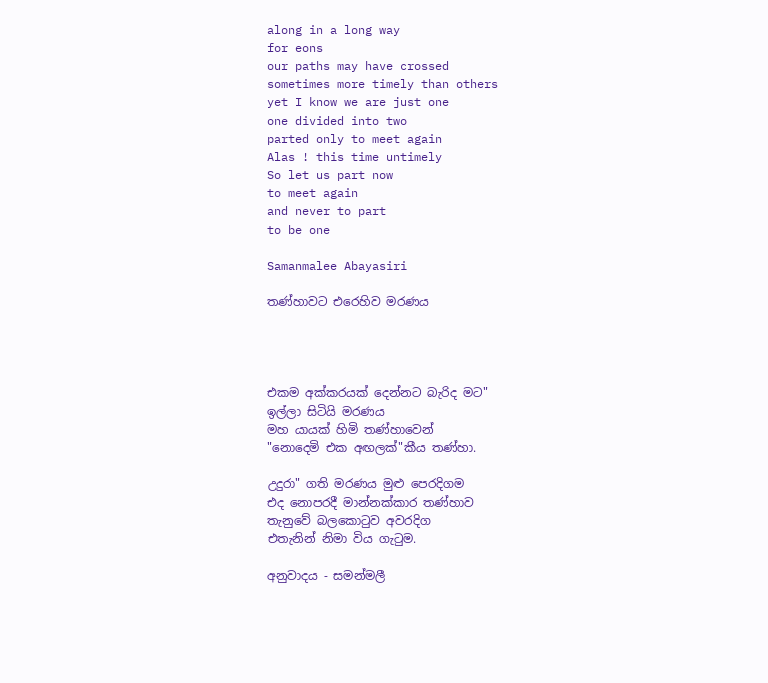along in a long way
for eons
our paths may have crossed
sometimes more timely than others
yet I know we are just one
one divided into two
parted only to meet again
Alas ! this time untimely
So let us part now
to meet again
and never to part
to be one

Samanmalee Abayasiri

තණ්හාවට එරෙහිව මරණය




එකම අක්කරයක් දෙන්නට බැරිද මට"
ඉල්ලා සිටියි මරණය
මහ යායක් හිමි තණ්හාවෙන්
"නොදෙමි එක අඟලක්"කීය තණ්හා.

උදුරා" ගති මරණය මුළු පෙරදිගම
එද නොපරදී මාන්නක්කාර තණ්හාව
තැනුවේ බලකොටුව අවරදිග
එතැනින් නිමා විය ගැටුම.

අනුවාදය - සමන්මලී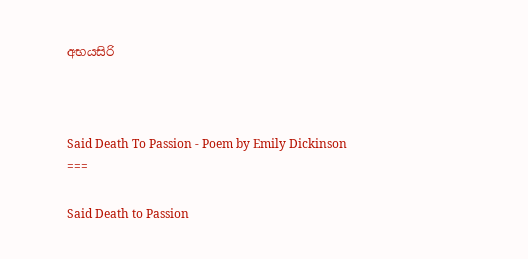අභයසිරි



Said Death To Passion - Poem by Emily Dickinson
===

Said Death to Passion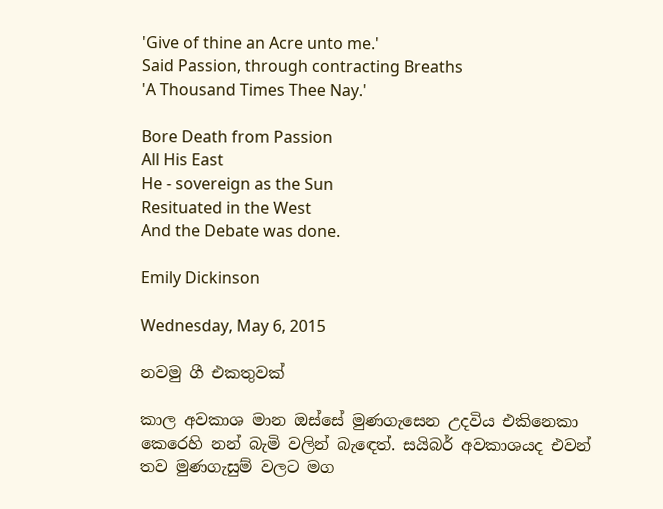'Give of thine an Acre unto me.'
Said Passion, through contracting Breaths
'A Thousand Times Thee Nay.'

Bore Death from Passion
All His East
He - sovereign as the Sun
Resituated in the West
And the Debate was done.

Emily Dickinson

Wednesday, May 6, 2015

නවමු ගී එකතුවක්

කාල අවකාශ මාන ඔස්සේ මුණගැසෙන උදවිය එකිනෙකා කෙරෙහි නන් බැමි වලින් බැඳෙත්. සයිබර් අවකාශයද එවන් තව මුණගැසුම් වලට මග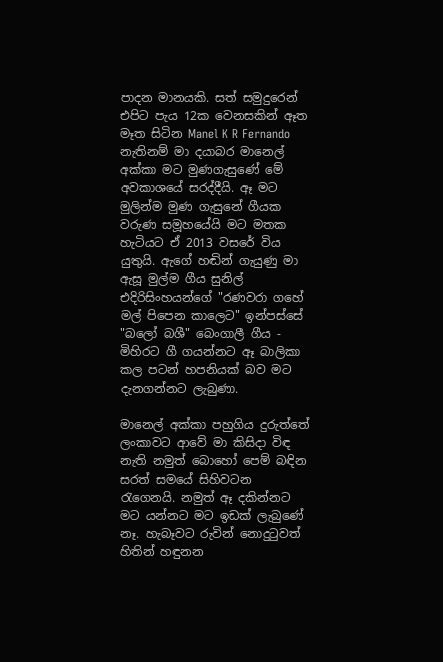පාදන මානයකි. සත් සමුදුරෙන් එපිට පැය 12ක වෙනසකින් ඈත මෑත සිටින Manel K R Fernando නැතිනම් මා දයාබර මානෙල් අක්කා මට මුණගැසුණේ මේ අවකාශයේ සරද්දීයි. ඈ මට මුලින්ම මුණ ගැසුනේ ගීයක වරුණ සමූහයේයි මට මතක හැටියට ඒ 2013 වසරේ විය යුතුයි. ඇගේ හඬින් ගැයුණු මා ඇසූ මුල්ම ගීය සුනිල් එදිරිසිංහයන්ගේ "රණවරා ගහේ මල් පිපෙන කාලෙට" ඉන්පස්සේ "බලෝ බශී" බෙංගාලී ගීය - මිහිරට ගී ගයන්නට ඈ බාලිකා කල පටන් හපනියක් බව මට දැනගන්නට ලැබුණා.

මානෙල් අක්කා පහුගිය දුරුත්තේ ලංකාවට ආවේ මා කිසිදා විඳ නැති නමුත් බොහෝ පෙම් බඳින සරත් සමයේ සිහිවටන රැගෙනයි. නමුත් ඈ දකින්නට මට යන්නට මට ඉඩක් ලැබුණේ නෑ. හැබෑවට රුවින් නොදුටුවත් හිතින් හඳුනන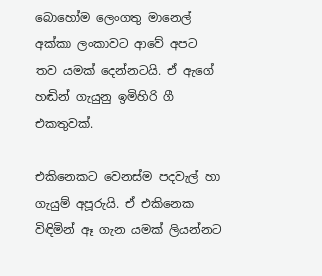බොහෝම ලෙංගතු මානෙල් අක්කා ලංකාවට ආවේ අපට තව යමක් දෙන්නටයි. ඒ ඇගේ හඬින් ගැයුනු ඉමිහිරි ගී එකතුවක්.

එකිනෙකට වෙනස්ම පදවැල් හා ගැයුම් අපූරුයි. ඒ එකිනෙක විඳිමින් ඈ ගැන යමක් ලියන්නට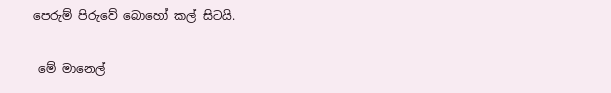පෙරුම් පිරුවේ බොහෝ කල් සිටයි.

 මේ මානෙල්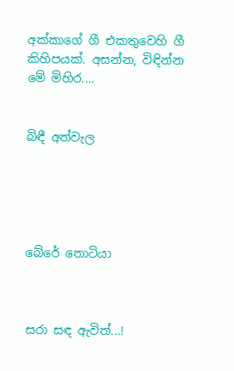අක්කාගේ ගී එකතුවෙහි ගී කිහිපයක්. අසන්න, විඳින්න මේ මිහිර....


බිඳී අත්වැල





බේරේ තොටියා



සරා සඳ ඇවිත්...!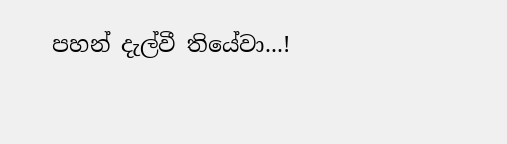පහන් දැල්වී තියේවා...!